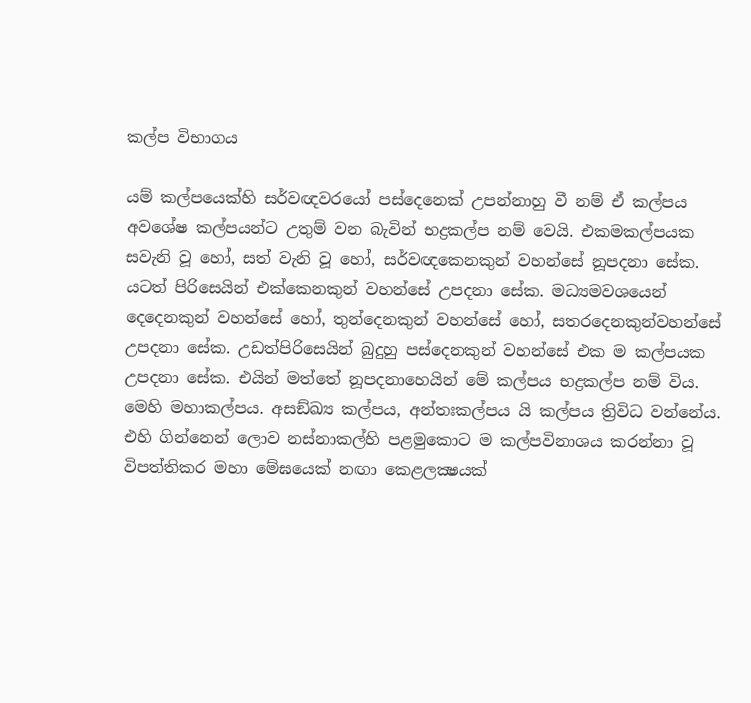කල්ප විභාගය

යම් කල්පයෙක්හි සර්වඥවරයෝ පස්දෙනෙක් උපන්නාහු වී නම් ඒ කල්පය අවශේෂ කල්පයන්ට උතුම් වන බැවින් භද්‍රකල්ප නම් වෙයි. එකමකල්පයක සවැනි වූ හෝ, සත් වැනි වූ හෝ, සර්වඥකෙනකුන් වහන්සේ නූපදනා සේක. යටත් පිරිසෙයින් එක්කෙනකුන් වහන්සේ උපදනා සේක. මධ්‍යමවශයෙන් දෙදෙනකුන් වහන්සේ හෝ, තුන්දෙනකුන් වහන්සේ හෝ, සතරදෙනකුන්වහන්සේ උපදනා සේක. උඩත්පිරිසෙයින් බුදුහු පස්දෙනකුන් වහන්සේ එක ම කල්පයක උපදනා සේක. එයින් මත්තේ නූපදනාහෙයින් මේ කල්පය භද්‍රකල්ප නම් විය. මෙහි මහාකල්පය. අසඞ්ඛ්‍ය කල්පය, අන්තඃකල්පය යි කල්පය ත්‍රිවිධ වන්නේය. එහි ගින්නෙන් ලොව නස්නාකල්හි පළමුකොට ම කල්පවිනාශය කරන්නා වූ විපත්තිකර මහා මේඝයෙක් නඟා කෙළලක්‍ෂයක්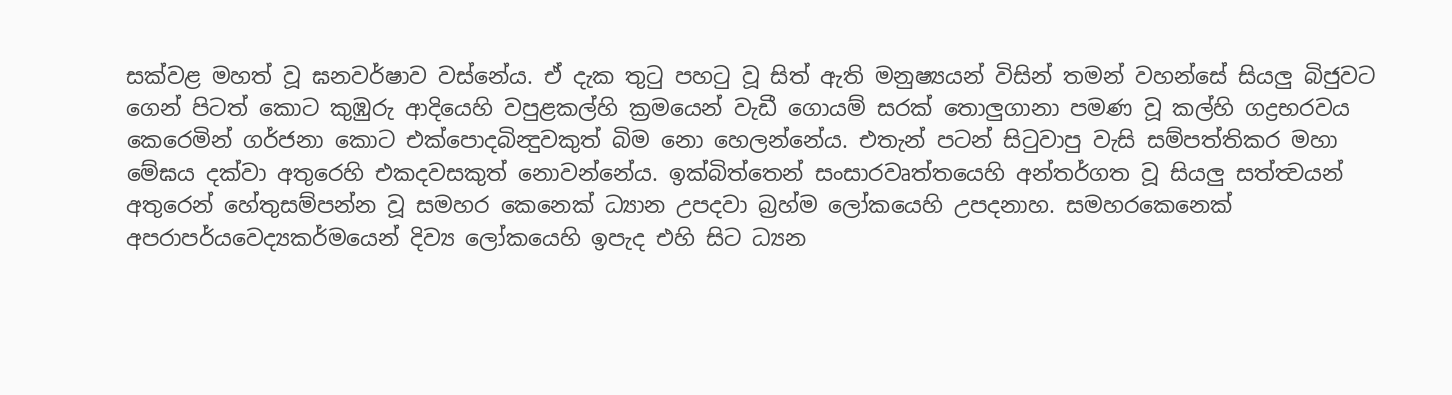සක්වළ මහත් වූ ඝනවර්ෂාව වස්නේය. ඒ දැක තුටු පහටු වූ සිත් ඇති මනුෂ්‍යයන් විසින් තමන් වහන්සේ සියලු බිජුවට ගෙන් පිටත් කොට කුඹුරු ආදියෙහි වපුළකල්හි ක්‍රමයෙන් වැඩී ගොයම් සරක් තොලුගානා පමණ වූ කල්හි ගද්‍රභරවය කෙරෙමින් ගර්ජනා කොට එක්පොදබින්‍දුවකුත් බිම නො හෙලන්නේය. එතැන් පටන් සිටුවාපු වැසි සම්පත්තිකර මහා මේඝය දක්වා අතුරෙහි එකදවසකුත් නොවන්නේය. ඉක්බිත්තෙන් සංසාරවෘත්තයෙහි අන්තර්ගත වූ සියලු සත්ත්‍වයන් අතුරෙන් හේතුසම්පන්න වූ සමහර කෙනෙක් ධ්‍යාන උපදවා බ්‍රහ්ම ලෝකයෙහි උපදනාහ. සමහරකෙනෙක් අපරාපර්යවෙද්‍යකර්මයෙන් දිව්‍ය ලෝකයෙහි ඉපැද එහි සිට ධ්‍යන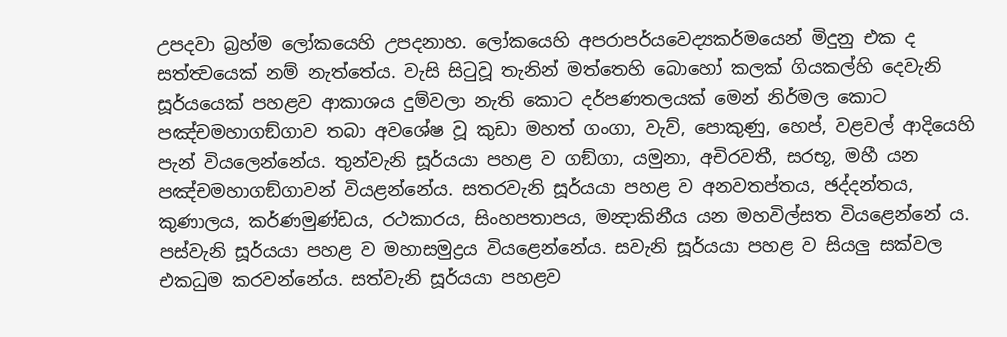උපදවා බ්‍රහ්ම ලෝකයෙහි උපදනාහ. ලෝකයෙහි අපරාපර්යවෙද්‍යකර්මයෙන් මිදුනු එක ද සත්ත්‍වයෙක් නම් නැත්තේය. වැසි සිටුවූ තැනින් මත්තෙහි බොහෝ කලක් ගියකල්හි දෙවැනි සූර්යයෙක් පහළව ආකාශය දුම්වලා නැති කොට දර්පණතලයක් මෙන් නිර්මල කොට පඤ්චමහාගඞ්ගාව තබා අවශේෂ වූ කුඩා මහත් ගංගා, වැව්, පොකුණු, හෙප්, වළවල් ආදියෙහි පැන් වියලෙන්නේය. තුන්වැනි සූර්යයා පහළ ව ගඞ්ගා, යමුනා, අචිරවතී, සරභූ, මහී යන පඤ්චමහාගඞ්ගාවන් වියළන්නේය. සතරවැනි සූර්යයා පහළ ව අනවතප්තය, ඡද්දන්තය, කුණාලය, කර්ණමුණ්ඩය, රථකාරය, සිංහපතාපය, මන්‍දාකිනීය යන මහවිල්සත වියළෙන්නේ ය. පස්වැනි සූර්යයා පහළ ව මහාසමුද්‍රය වියළෙන්නේය. සවැනි සූර්යයා පහළ ව සියලු සක්වල එකධුම කරවන්නේය. සත්වැනි සූර්යයා පහළව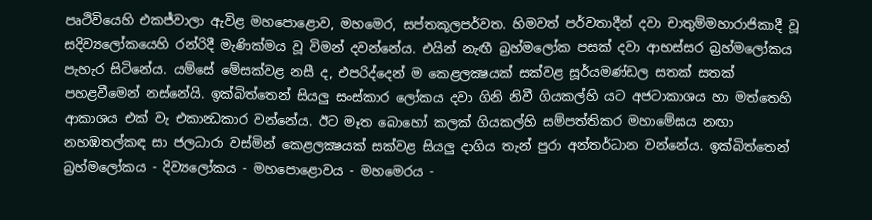පෘථිවියෙහි එකජ්වාලා ඇවිළ මහපොළොව, මහමෙර, සප්තකූලපර්වත. හිමවත් පර්වතාදීන් දවා චාතුම්මහාරාජිකාදී වූ සදිව්‍යලෝකයෙහි රන්රිදී මැණික්මය වූ විමන් දවන්නේය. එයින් නැඟී බ්‍රහ්මලෝක පසක් දවා ආභස්සර බ්‍රහ්මලෝකය පැහැර සිටිනේය. යම්සේ මේසක්වළ නසී ද, එපරිද්දෙන් ම කෙළලක්‍ෂයක් සක්වළ සූර්යමණ්ඩල සතක් සතක් පහළවීමෙන් නස්නේයි. ඉක්බිත්තෙන් සියලු සංස්කාර ලෝකය දවා ගිනි නිවී ගියකල්හි යට අජටාකාශය හා මත්තෙහි ආකාශය එක් වැ එකාන්‍ධකාර වන්නේය. ඊට මෑත බොහෝ කලක් ගියකල්හි සම්පත්තිකර මහාමේඝය නඟා නහඹතල්කඳ සා ජලධාරා වස්මින් කෙළලක්‍ෂයක් සක්වළ සියලු දාගිය තැන් පුරා අන්තර්ධාන වන්නේය. ඉක්බිත්තෙන් බ්‍රහ්මලෝකය - දිව්‍යලෝකය - මහපොළොවය - මහමෙරය -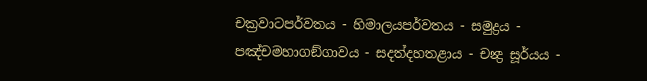චක්‍රවාටපර්වතය - හිමාලයපර්වතය - සමුද්‍රය - පඤ්චමහාගඞ්ගාවය - සදත්දහතළාය - චන්‍ද්‍ර සූර්යය -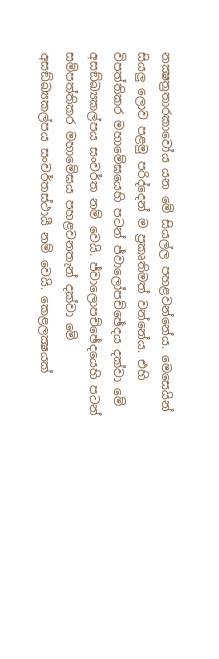නක්‍ෂත්‍රතාරකාවෝය යන මේ සියල්ල පහළවන්නේය. මෙසෙයින් සියලු ලොව පළමු පරිද්දෙන් ම ප්‍රකෘතිමත් වන්නේය. එහි විපත්තිකර මහාමේඝයෙහි පටන් ජ්වාලෝපච්ඡේදය දක්වා මේ අසඞ්ඛ්‍යකල්පය සංවර්ත නම් වෙයි. ජ්වාලොපච්ඡේදයෙහි පටන් සම්පත්තිකර මහාමේඝය පහළවනතැන් දක්වා මේ අසඞ්ඛ්‍යකල්පය සංවර්තස්ථායී නම් වෙයි. කෙළලක්‍ෂයක්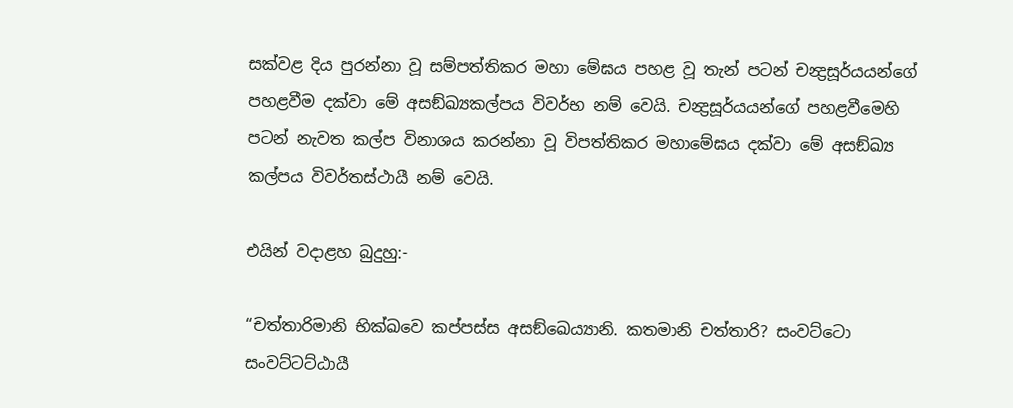සක්වළ දිය පුරන්නා වූ සම්පත්තිකර මහා මේඝය පහළ වූ තැන් පටන් චන්‍ද්‍රසූර්යයන්ගේ පහළවීම දක්වා මේ අසඞ්ඛ්‍යකල්පය විවර්භ නම් වෙයි. චන්‍ද්‍රසූර්යයන්ගේ පහළවීමෙහි පටන් නැවත කල්ප විනාශය කරන්නා වූ විපත්තිකර මහාමේඝය දක්වා මේ අසඞ්ඛ්‍ය කල්පය විවර්තස්ථායී නම් වෙයි.

එයින් වදාළහ බුදුහු:-

“චත්තාරිමානි භික්ඛවෙ කප්පස්ස අසඞ්ඛෙය්‍යානි. කතමානි චත්තාරි? සංවට්ටො සංවට්ටට්ඨායී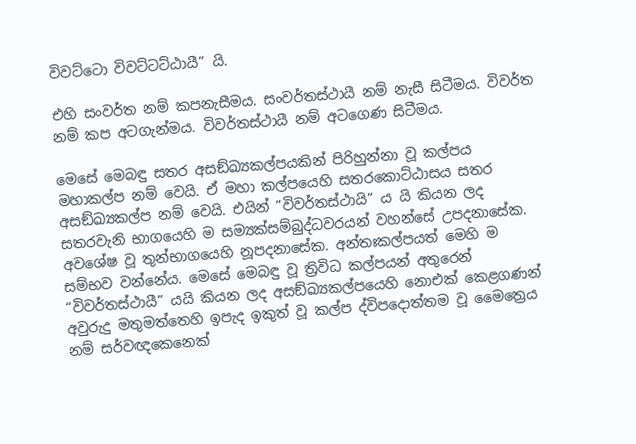විවට්ටො විවට්ටට්ඨායී” යි.

එහි සංවර්ත නම් කපනැසීමය. සංවර්තස්ථායී නම් නැසී සිටීමය. විවර්ත නම් කප අටගැන්මය. විවර්තස්ථායී නම් අටගෙණ සිටීමය.

මෙසේ මෙබඳු සතර අසඞ්ඛ්‍යකල්පයකින් පිරිහුන්නා වූ කල්පය මහාකල්ප නම් වෙයි. ඒ මහා කල්පයෙහි සතරකොට්ඨාසය සතර අසඞ්ඛ්‍යකල්ප නම් වෙයි. එයින් “විවර්තස්ථායි” ය යි කියන ලද සතරවැනි භාගයෙහි ම සම්‍යක්සම්බුද්ධවරයන් වහන්සේ උපදනාසේක. අවශේෂ වූ තුන්භාගයෙහි නූපදනාසේක. අන්තඃකල්පයත් මෙහි ම සම්භව වන්නේය. මෙසේ මෙබඳු වූ ත්‍රිවිධ කල්පයන් අතුරෙන් “විවර්තස්ථායී” යයි කියන ලද අසඞ්ඛ්‍යකල්පයෙහි නොඑක් කෙළගණන් අවුරුදු මතුමත්තෙහි ඉපැද ඉකුත් වූ කල්ප ද්විපදොත්තම වූ මෛත්‍රෙය නම් සර්වඥකෙනෙක්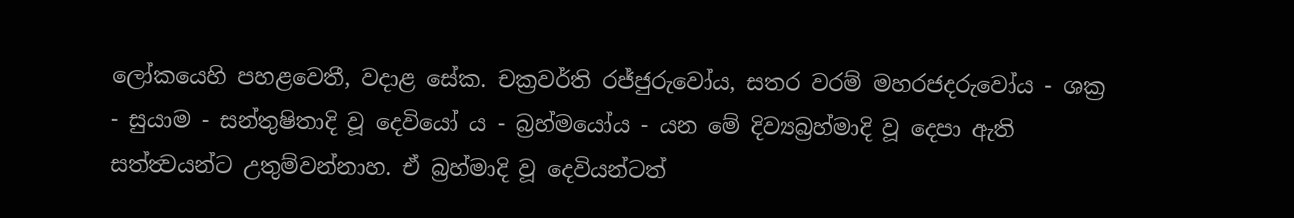ලෝකයෙහි පහළවෙතී, වදාළ සේක. චක්‍රවර්ති රජ්ජුරුවෝය, සතර වරම් මහරජදරුවෝය - ශක්‍ර - සුයාම - සන්තුෂිතාදි වූ දෙවියෝ ය - බ්‍රහ්මයෝය - යන මේ දිව්‍යබ්‍රහ්මාදි වූ දෙපා ඇති සත්ත්‍වයන්ට උතුම්වන්නාහ. ඒ බ්‍රහ්මාදි වූ දෙවියන්ටත්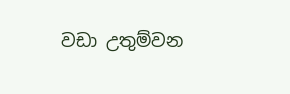වඩා උතුම්වන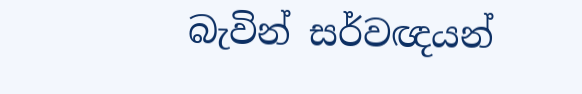බැවින් සර්වඥයන්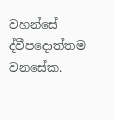වහන්සේ ද්වීපදොත්තම වනසේක.